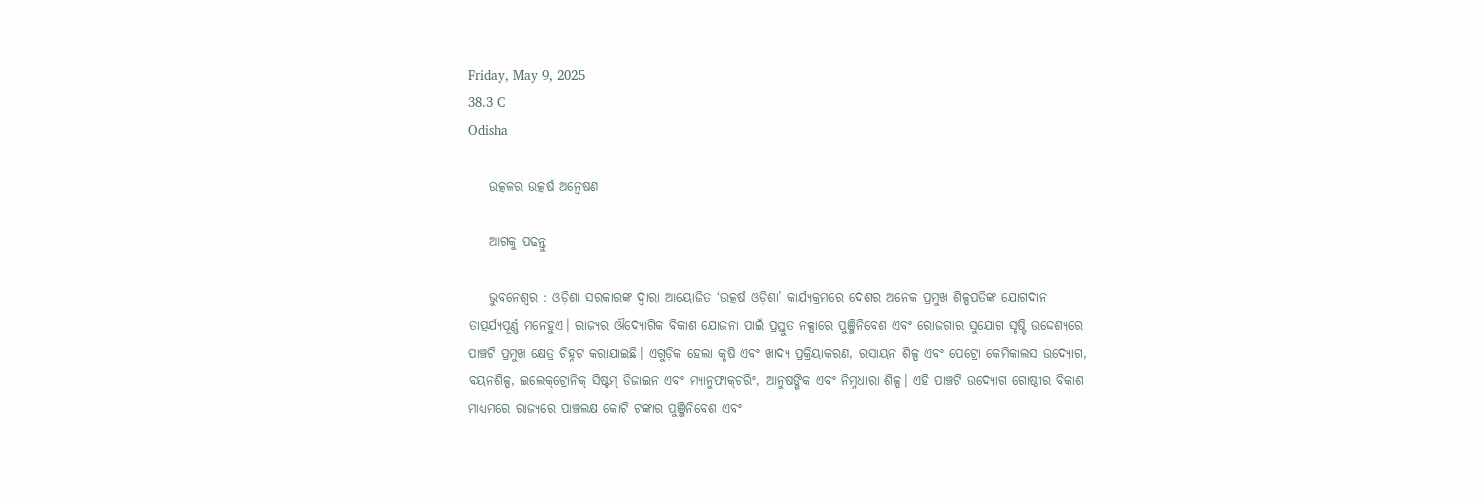Friday, May 9, 2025
38.3 C
Odisha

    ଉତ୍କଳର ଉତ୍କର୍ଷ ଅନ୍ବେଷଣ

    ଆଗକୁ ପଢନ୍ତୁ

    ଭୁବନେଶ୍ଵର : ଓଡ଼ିଶା ସରକାରଙ୍କ ଦ୍ବାରା ଆୟୋଜିତ ‘ଉତ୍କର୍ଷ ଓଡ଼ିଶା’ କାର୍ଯ୍ୟକ୍ରମରେ ଦେଶର ଅନେକ ପ୍ରମୁଖ ଶିଳ୍ପପତିଙ୍କ ଯୋଗଦାନ ତାତ୍ପର୍ଯ୍ୟପୂର୍ଣ୍ଣ ମନେହୁଏ। ରାଜ୍ୟର ଔଦ୍ୟୋଗିକ ବିକାଶ ଯୋଜନା ପାଇଁ ପ୍ରସ୍ତୁତ ନକ୍ସାରେ ପୁଞ୍ଜିନିବେଶ ଏବଂ ରୋଜଗାର ସୁଯୋଗ ସୃଷ୍ଟି ଉଦ୍ଦେଶ୍ୟରେ ପାଞ୍ଚଟି ପ୍ରମୁଖ କ୍ଷେତ୍ର ଚିହ୍ନଟ କରାଯାଇଛି। ଏଗୁଡ଼ିକ ହେଲା କୃଷି ଏବଂ ଖାଦ୍ୟ ପ୍ରକ୍ରିୟାକରଣ, ରସାୟନ ଶିଳ୍ପ ଏବଂ ପେଟ୍ରୋ କେମିକାଲସ ଉଦ୍ୟୋଗ, ବୟନଶିଳ୍ପ, ଇଲେକ୍‌ଟ୍ରୋନିକ୍‌ ସିଷ୍ଟମ୍‌ ଡିଜାଇନ ଏବଂ ମ୍ୟାନୁଫାକ୍‌ଚରିଂ, ଆନୁଷଙ୍ଗିକ ଏବଂ ନିମ୍ନଧାରା ଶିଳ୍ପ। ଏହି ପାଞ୍ଚଟି ଉଦ୍ୟୋଗ ଗୋଷ୍ଠୀର ବିକାଶ ମାଧ୍ୟମରେ ରାଜ୍ୟରେ ପାଞ୍ଚଲକ୍ଷ କୋଟି ଟଙ୍କାର ପୁଞ୍ଜିନିବେଶ ଏବଂ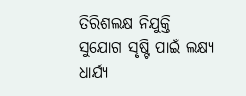ତିରିଶଲକ୍ଷ ନିଯୁକ୍ତି ସୁଯୋଗ ସୃଷ୍ଟି ପାଇଁ ଲକ୍ଷ୍ୟ ଧାର୍ଯ୍ୟ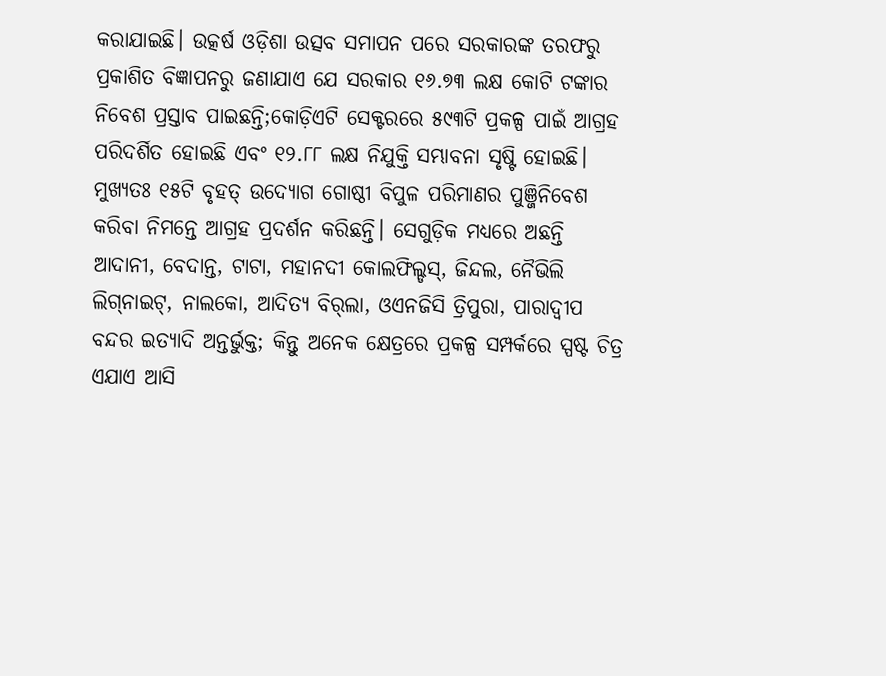କରାଯାଇଛି। ଉତ୍କର୍ଷ ଓଡ଼ିଶା ଉତ୍ସବ ସମାପନ ପରେ ସରକାରଙ୍କ ତରଫରୁ ପ୍ରକାଶିତ ବିଜ୍ଞାପନରୁ ଜଣାଯାଏ ଯେ ସରକାର ୧୬.୭୩ ଲକ୍ଷ କୋଟି ଟଙ୍କାର ନି‌ବେଶ ପ୍ରସ୍ତାବ ପାଇଛନ୍ତି;କୋଡ଼ିଏଟି ସେକ୍ଟରରେ ୫୯୩ଟି ପ୍ରକଳ୍ପ ପାଇଁ ଆଗ୍ରହ ପରିଦର୍ଶିତ ହୋଇଛି ଏବଂ ୧୨.୮୮ ଲକ୍ଷ ନିଯୁକ୍ତି ସମ୍ଭାବନା ସୃଷ୍ଟି ହୋଇଛି। ମୁଖ୍ୟତଃ ୧୫ଟି ବୃହତ୍‌ ଉଦ୍ୟୋଗ ଗୋଷ୍ଠୀ ବିପୁଳ ପରିମାଣର ପୁଞ୍ଜିନିବେଶ କରିବା ନିମନ୍ତେ ଆଗ୍ରହ ପ୍ରଦର୍ଶନ କରିଛନ୍ତି। ସେଗୁଡ଼ିକ ମଧ୍ୟରେ ଅଛନ୍ତି ଆଦାନୀ, ବେଦାନ୍ତ, ଟାଟା, ମହାନଦୀ କୋଲଫିଲ୍ଡସ୍‌, ଜିନ୍ଦଲ, ନୈଭିଲି ଲିଗ୍‌ନାଇଟ୍‌, ନାଲକୋ, ଆଦିତ୍ୟ ବିର୍‌ଲା, ଓଏନଜିସି ତ୍ରିପୁରା, ପାରାଦ୍ବୀପ ବନ୍ଦର ଇତ୍ୟାଦି ଅନ୍ତର୍ଭୁକ୍ତ; କିନ୍ତୁ ଅନେକ କ୍ଷେତ୍ରରେ ପ୍ରକଳ୍ପ ସମ୍ପର୍କରେ ସ୍ପଷ୍ଟ ଚିତ୍ର ଏଯାଏ ଆସି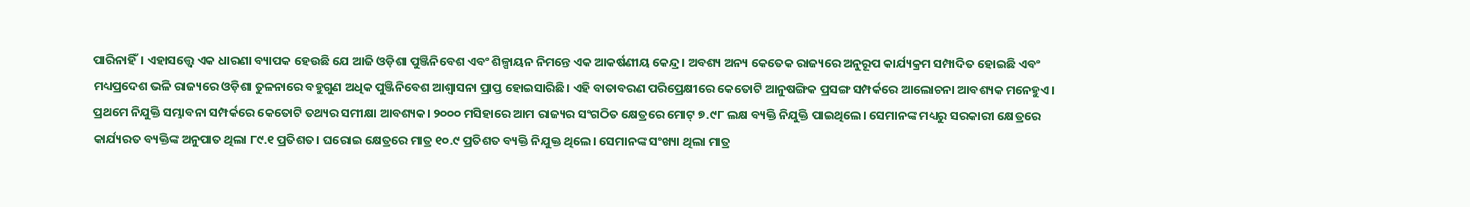ପାରିନାହିଁ। ଏହାସତ୍ତ୍ବେ ଏକ ଧାରଣା ବ୍ୟାପକ ହେଉଛି ଯେ ଆଜି ଓଡ଼ିଶା ପୁଞ୍ଜିନିବେଶ ଏବଂ ଶିଳ୍ପାୟନ ନିମନ୍ତେ ଏକ ଆକର୍ଷଣୀୟ କେନ୍ଦ୍ର। ଅବଶ୍ୟ ଅନ୍ୟ କେତେକ ରାଜ୍ୟରେ ଅନୁରୂପ କାର୍ଯ୍ୟକ୍ରମ ସମ୍ପାଦିତ ହୋଇଛି ଏବଂ ମଧ୍ୟପ୍ରଦେଶ ଭଳି ରାଜ୍ୟରେ ଓଡ଼ିଶା ତୁଳନାରେ ବହୁଗୁଣ ଅଧିକ ପୁଞ୍ଜିନିବେଶ ଆଶ୍ବାସନା ପ୍ରାପ୍ତ ହୋଇସାରିଛି। ଏହି ବାତାବରଣ ପରିପ୍ରେକ୍ଷୀରେ କେତୋଟି ଆନୁଷଙ୍ଗିକ ପ୍ରସଙ୍ଗ ସମ୍ପର୍କରେ ଆଲୋଚନା ଆବଶ୍ୟକ ମନେହୁଏ। ପ୍ରଥମେ ନିଯୁକ୍ତି ସମ୍ଭାବନା ସମ୍ପର୍କରେ କେତୋଟି ତଥ୍ୟର ସମୀକ୍ଷା ଆବଶ୍ୟକ। ୨୦୦୦ ମସିହାରେ ଆମ ରାଜ୍ୟର ସଂଗଠିତ କ୍ଷେତ୍ରରେ ମୋଟ୍‌ ୭.୯୮ ଲକ୍ଷ ବ୍ୟକ୍ତି ନିଯୁକ୍ତି ପାଇଥିଲେ। ସେମାନଙ୍କ ମଧ୍ୟରୁ ସରକାରୀ କ୍ଷେତ୍ରରେ କାର୍ଯ୍ୟରତ ବ୍ୟକ୍ତିଙ୍କ ଅନୁପାତ ଥିଲା ୮୯.୧ ପ୍ରତିଶତ। ଘରୋଇ କ୍ଷେତ୍ରରେ ମାତ୍ର ୧୦.୯ ପ୍ରତିଶତ ବ୍ୟକ୍ତି ନିଯୁକ୍ତ ଥିଲେ। ସେମାନଙ୍କ ସଂଖ୍ୟା ଥିଲା ମାତ୍ର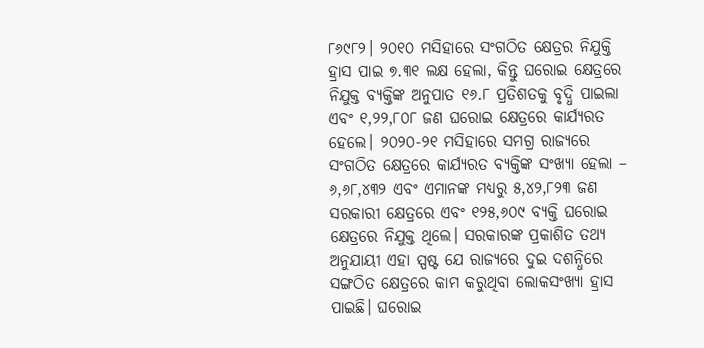୮୬୯୮୨। ୨୦୧୦ ମସିହାରେ ସଂଗଠିତ କ୍ଷେତ୍ରର ନିଯୁକ୍ତି ହ୍ରାସ ପାଇ ୭.୩୧ ଲକ୍ଷ ହେଲା, କିନ୍ତୁ ଘରୋଇ କ୍ଷେତ୍ରରେ ନିଯୁକ୍ତ ବ୍ୟକ୍ତିଙ୍କ ଅନୁପାତ ୧୬.୮ ପ୍ରତିଶତକୁ ବୃଦ୍ଧି ପାଇଲା ଏବଂ ୧,୨୨,୮୦୮ ଜଣ ଘରୋଇ କ୍ଷେତ୍ରରେ କାର୍ଯ୍ୟରତ ହେଲେ। ୨୦୨୦-୨୧ ମସିହାରେ ସମଗ୍ର ରାଜ୍ୟରେ ସଂଗଠିତ କ୍ଷେତ୍ରରେ କାର୍ଯ୍ୟରତ ବ୍ୟକ୍ତିଙ୍କ ସଂଖ୍ୟା ହେଲା – ୬,୬୮,୪୩୨ ଏବଂ ଏମାନଙ୍କ ମଧ୍ୟରୁ ୫,୪୨,୮୨୩ ଜଣ ସରକାରୀ କ୍ଷେତ୍ରରେ ଏବଂ ୧୨୫,୬୦୯ ବ୍ୟକ୍ତି ଘରୋଇ କ୍ଷେତ୍ରରେ ନିଯୁକ୍ତ ଥିଲେ। ସରକାରଙ୍କ ପ୍ରକାଶିତ ତଥ୍ୟ ଅନୁଯାୟୀ ଏହା ସ୍ପଷ୍ଟ ଯେ ରାଜ୍ୟରେ ଦୁଇ ଦଶନ୍ଧିରେ ସଙ୍ଗଠିତ କ୍ଷେତ୍ରରେ କାମ କରୁଥିବା ଲୋକସଂଖ୍ୟା ହ୍ରାସ ପାଇଛି। ଘରୋଇ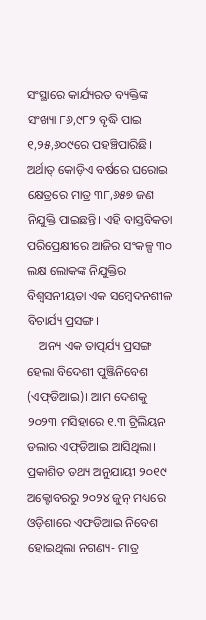ସଂସ୍ଥାରେ କାର୍ଯ୍ୟରତ ବ୍ୟକ୍ତିଙ୍କ ସଂଖ୍ୟା ୮୬,୯୮୨ ବୃଦ୍ଧି ପାଇ ୧,୨୫,୬୦୯ରେ ପହଞ୍ଚିପାରିଛି। ଅର୍ଥାତ୍‌ କୋଡ଼ିଏ ବର୍ଷରେ ଘରୋଇ କ୍ଷେତ୍ରରେ ମାତ୍ର ୩୮,୬୫୭ ଜଣ ନିଯୁକ୍ତି ପାଇଛନ୍ତି। ଏହି ବାସ୍ତବିକତା ପରିପ୍ରେକ୍ଷୀରେ ଆଜିର ସଂକଳ୍ପ ୩୦ ଲକ୍ଷ ଲୋକଙ୍କ ନିଯୁକ୍ତିର ବିଶ୍ବସନୀୟତା ଏକ ସମ୍ବେଦନଶୀଳ ବିଚାର୍ଯ୍ୟ ପ୍ରସଙ୍ଗ।
    ଅନ୍ୟ ଏକ ତାତ୍ପର୍ଯ୍ୟ ପ୍ରସଙ୍ଗ ହେଲା ବିଦେଶୀ ପୁଞ୍ଜିନିବେଶ (ଏଫ୍‌ଡିଆଇ)। ଆମ ଦେଶକୁ ୨୦୨୩ ମସିହାରେ ୧.୩ ଟ୍ରିଲିୟନ ଡଲାର ଏଫ୍‌ଡିଆଇ ଆସିଥିଲା। ପ୍ରକାଶିତ ତଥ୍ୟ ଅନୁଯାୟୀ ୨୦୧୯ ଅକ୍ଟୋବରରୁ ୨୦୨୪ ଜୁନ୍‌ ମଧ୍ୟରେ ଓଡ଼ିଶାରେ ଏଫଡିଆଇ ନିବେଶ ହୋଇଥିଲା ନଗଣ୍ୟ- ମାତ୍ର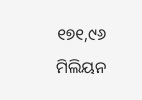୧୭୧,୯୬ ମିଲିୟନ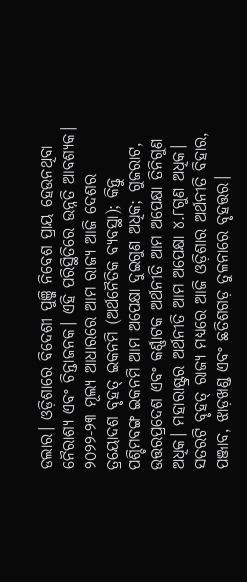ଡଲାର। ଓଡ଼ିଶାରେ ବିଦେଶୀ ପୁଞ୍ଜି ନିବେଶ ପ୍ରାୟ ହେଉନଥିବା ନୈରାଶ୍ୟ ଏବଂ ଚିନ୍ତାଜନକ। ଏହି ପରିସ୍ଥିତିରେ ଉନ୍ନତି ଆବଶ୍ୟକ। ୨୦୨୨-୨୩ ମୂଲ୍ୟ ଆଧାରରେ ଆମ ରାଜ୍ୟ ଆଜି ଦେଶର ତ୍ରୟୋଦଶ ବୃହତ୍‌ ଇକନମି (ଅର୍ଥନୈତିକ ବ୍ୟବସ୍ଥା); କିନ୍ତୁ ପଶ୍ଚିମବଙ୍ଗ ଇକନମି ଆମ ଅପେକ୍ଷା ଦୁଇଗୁଣ ଅଧିକ; ଗୁଜରାଟ, ଉତ୍ତରପ୍ରଦେଶ ଏବଂ କର୍ଣ୍ଣାଟକ ଅର୍ଥନୀତି ଆମ ଅପେକ୍ଷା ତିନିଗୁଣ ଅଧିକ। ମହାରାଷ୍ଟ୍ରର ଅର୍ଥନୀତି ଆମ ଅପେକ୍ଷା ୪.୮ଗୁଣ ଅଧିକ। ସତରଟି ବୃହତ୍‌ ରାଜ୍ୟ ମଧ୍ୟରେ ଆଜି ଓଡ଼ିଶାର ଅର୍ଥନୀତି ବିହାର, ପଞ୍ଜାବ, ଝାଡ଼ଖଣ୍ଡ ଏବଂ ଛତିଶଗଡ଼ ତୁଳନାରେ ବୃହତ୍ତର।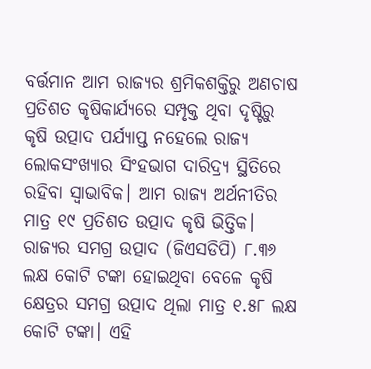ବର୍ତ୍ତମାନ ଆମ ରାଜ୍ୟର ଶ୍ରମିକଶକ୍ତିରୁ ଅଣଚାଷ ପ୍ରତିଶତ କୃଷିକାର୍ଯ୍ୟରେ ସମ୍ପୃକ୍ତ ଥିବା ଦୃଷ୍ଟିରୁ କୃଷି ଉତ୍ପାଦ ପର୍ଯ୍ୟାପ୍ତ ନହେଲେ ରାଜ୍ୟ ଲୋକସଂଖ୍ୟାର ସିଂହଭାଗ ଦାରିଦ୍ର୍ୟ ସ୍ଥିତିରେ ରହିବା ସ୍ବାଭାବିକ। ଆମ ରାଜ୍ୟ ଅର୍ଥନୀତିର ମାତ୍ର ୧୯ ପ୍ରତିଶତ ଉତ୍ପାଦ କୃଷି ଭିତ୍ତିକ। ରାଜ୍ୟର ସମଗ୍ର ଉତ୍ପାଦ (ଜିଏସଡିପି) ୮.୩୬ ଲକ୍ଷ କୋଟି ଟଙ୍କା ହୋଇଥିବା ବେଳେ କୃଷି କ୍ଷେତ୍ରର ସମଗ୍ର ଉତ୍ପାଦ ଥିଲା ମାତ୍ର ୧.୫୮ ଲକ୍ଷ କୋଟି ଟଙ୍କା। ଏହି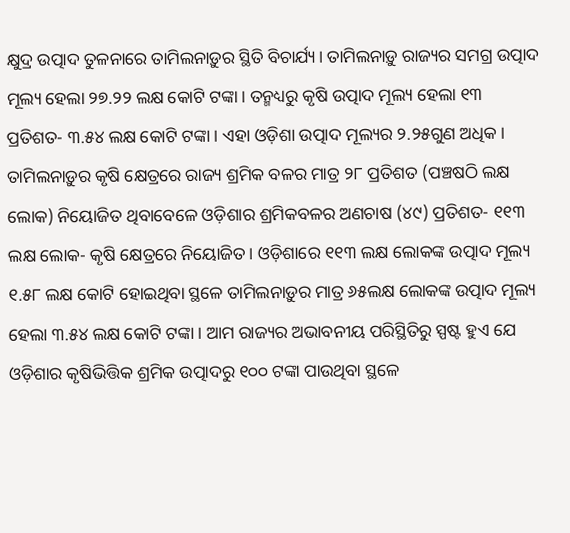କ୍ଷୁଦ୍ର ଉତ୍ପାଦ ତୁଳନାରେ ତାମିଲନାଡ଼ୁର ସ୍ଥିତି ବିଚାର୍ଯ୍ୟ। ତାମିଲନାଡ଼ୁ ରାଜ୍ୟର ସମଗ୍ର ଉତ୍ପାଦ ମୂଲ୍ୟ ହେଲା ୨୭.୨୨ ଲକ୍ଷ କୋଟି ଟଙ୍କା। ତନ୍ମଧ୍ୟରୁ କୃଷି ଉତ୍ପାଦ ମୂଲ୍ୟ ହେଲା ୧୩ ପ୍ରତିଶତ- ୩.୫୪ ଲକ୍ଷ କୋଟି ଟଙ୍କା। ଏହା ଓଡ଼ିଶା ଉତ୍ପାଦ ମୂଲ୍ୟର ୨.୨୫ଗୁଣ ଅଧିକ। ତାମିଲନାଡ଼ୁର କୃଷି କ୍ଷେତ୍ରରେ ରାଜ୍ୟ ଶ୍ରମିକ ବଳର ମାତ୍ର ୨୮ ପ୍ରତିଶତ (ପଞ୍ଚଷଠି ଲକ୍ଷ ଲୋକ) ନିୟୋଜିତ ଥିବାବେଳେ ଓଡ଼ିଶାର ଶ୍ରମିକବଳର ଅଣଚାଷ (୪୯) ପ୍ରତିଶତ- ୧୧୩ ଲକ୍ଷ ଲୋକ- କୃଷି କ୍ଷେତ୍ରରେ ନିୟୋଜିତ। ଓଡ଼ିଶାରେ ୧୧୩ ଲକ୍ଷ ଲୋକଙ୍କ ଉତ୍ପାଦ ମୂଲ୍ୟ ୧.୫୮ ଲକ୍ଷ କୋଟି ହୋଇଥିବା ସ୍ଥଳେ ତାମିଲନାଡ଼ୁର ମାତ୍ର ୬୫ଲକ୍ଷ ଲୋକଙ୍କ ଉତ୍ପାଦ ମୂଲ୍ୟ ହେଲା ୩.୫୪ ଲକ୍ଷ କୋଟି ଟଙ୍କା। ଆମ ରାଜ୍ୟର ଅଭାବନୀୟ ପରିସ୍ଥିତିରୁ ସ୍ପଷ୍ଟ ହୁଏ ଯେ ଓଡ଼ିଶାର କୃଷିଭିତ୍ତିକ ଶ୍ରମିକ ଉତ୍ପାଦରୁ ୧୦୦ ଟଙ୍କା ପାଉଥିବା ସ୍ଥଳେ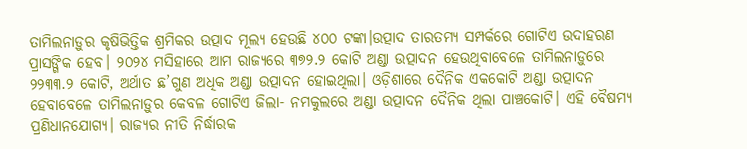ତାମିଲନାଡ଼ୁର କୃଷିଭିତ୍ତିକ ଶ୍ରମିକର ଉତ୍ପାଦ ମୂଲ୍ୟ ହେଉଛି ୪୦୦ ଟଙ୍କା।ଉତ୍ପାଦ ତାରତମ୍ୟ ସମ୍ପର୍କରେ ଗୋଟିଏ ଉଦାହରଣ ପ୍ରାସଙ୍ଗିକ ହେବ। ୨୦୨୪ ମସିହାରେ ଆମ ରାଜ୍ୟରେ ୩୭୨.୨ କୋଟି ଅଣ୍ଡା ଉତ୍ପାଦନ ହେଉଥିବାବେଳେ ତାମିଲନାଡ଼ୁରେ ୨୨୩୩.୨ କୋଟି, ଅର୍ଥାତ ଛ’ଗୁଣ ଅଧିକ ଅଣ୍ଡା ଉତ୍ପାଦନ ହୋଇଥିଲା। ଓଡ଼ିଶାରେ ଦୈନିକ ଏକକୋଟି ଅଣ୍ଡା ଉତ୍ପାଦନ ହେବାବେଳେ ତାମିଲନାଡ଼ୁର କେବଳ ଗୋଟିଏ ଜିଲା- ନମକୁଲରେ ଅଣ୍ଡା ଉତ୍ପାଦନ ଦୈନିକ ଥିଲା ପାଞ୍ଚକୋଟି। ଏହି ବୈଷମ୍ୟ ପ୍ରଣିଧାନଯୋଗ୍ୟ। ରାଜ୍ୟର ନୀତି ନିର୍ଦ୍ଧାରକ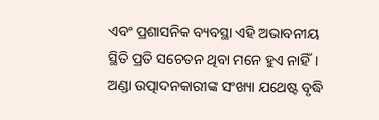ଏବଂ ପ୍ରଶାସନିକ ବ୍ୟବସ୍ଥା ଏହି ଅଭାବନୀୟ ସ୍ଥିତି ପ୍ରତି ସଚେତନ ଥିବା ମନେ ହୁଏ ନାହିଁ। ଅଣ୍ଡା ଉତ୍ପାଦନକାରୀଙ୍କ ସଂଖ୍ୟା ଯଥେଷ୍ଟ ବୃଦ୍ଧି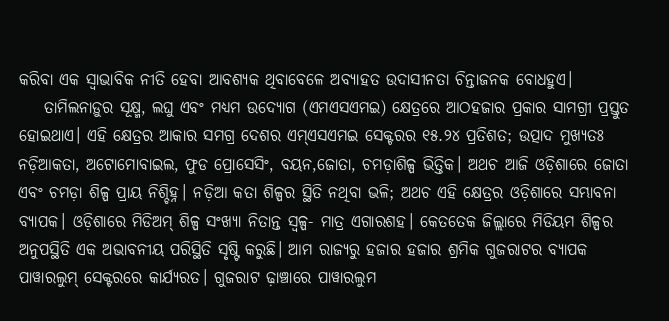କରିବା ଏକ ସ୍ବାଭାବିକ ନୀତି ହେବା ଆବଶ୍ୟକ ଥିବାବେଳେ ଅବ୍ୟାହତ ଉଦାସୀନତା ଚିନ୍ତାଜନକ ବୋଧହୁଏ।
    ତାମିଲନାଡ଼ୁର ସୂକ୍ଷ୍ମ, ଲଘୁ ଏବଂ ମଧ୍ୟମ ଉଦ୍ୟୋଗ (ଏମଏସଏମଇ) କ୍ଷେତ୍ରରେ ଆଠହଜାର ପ୍ରକାର ସାମଗ୍ରୀ ପ୍ରସ୍ତୁତ ହୋଇଥାଏ। ଏହି କ୍ଷେତ୍ରର ଆକାର ସମଗ୍ର ଦେଶର ଏମ୍‌ଏସଏମଇ ସେକ୍ଟରର ୧୫.୨୪ ପ୍ରତିଶତ; ଉତ୍ପାଦ ମୁଖ୍ୟତଃ ନଡ଼ିଆକତା, ଅଟୋମୋବାଇଲ, ଫୁଡ ପ୍ରୋସେସିଂ, ବୟନ,ଜୋତା, ଚମଡ଼ାଶିଳ୍ପ ଭିତ୍ତିକ। ଅଥଚ ଆଜି ଓଡ଼ିଶାରେ ଜୋତା ଏବଂ ଚମଡ଼ା ଶିଳ୍ପ ପ୍ରାୟ ନିଶ୍ଚିହ୍ନ। ନଡ଼ିଆ କତା ଶିଳ୍ପର ସ୍ଥିତି ନଥିବା ଭଳି; ଅଥଚ ଏହି କ୍ଷେତ୍ରର ଓଡ଼ିଶାରେ ସମ୍ଭାବନା ବ୍ୟାପକ। ଓଡ଼ିଶାରେ ମିଡିଅମ୍‌ ଶିଳ୍ପ ସଂଖ୍ୟା ନିତାନ୍ତ ସ୍ବଳ୍ପ- ମାତ୍ର ଏଗାରଶହ। କେ‌ତତେକ ଜିଲ୍ଲାରେ ମିଡିୟମ ଶିଳ୍ପର ଅନୁପସ୍ଥିତି ଏକ ଅଭାବନୀୟ ପରିସ୍ଥିତି ସୃଷ୍ଟି କରୁଛି। ଆମ ରାଜ୍ୟରୁ ହଜାର ହଜାର ଶ୍ରମିକ ଗୁଜରାଟର ବ୍ୟାପକ ପାୱାରଲୁମ୍‌ ସେକ୍ଟରରେ କାର୍ଯ୍ୟରତ। ଗୁଜରାଟ ଢ଼ାଞ୍ଚାରେ ପାୱାରଲୁମ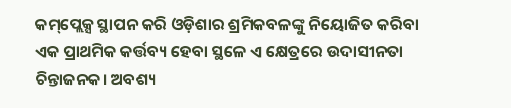କମ୍‌ପ୍ଲେକ୍ସ ସ୍ଥାପନ କରି ଓଡ଼ିଶାର ଶ୍ରମିକବଳଙ୍କୁ ନିୟୋଜିତ କରିବା ଏକ ପ୍ରାଥମିକ କର୍ତ୍ତବ୍ୟ ହେବା ସ୍ଥଳେ ଏ କ୍ଷେତ୍ରରେ ଉଦାସୀନତା ଚିନ୍ତାଜନକ। ଅବଶ୍ୟ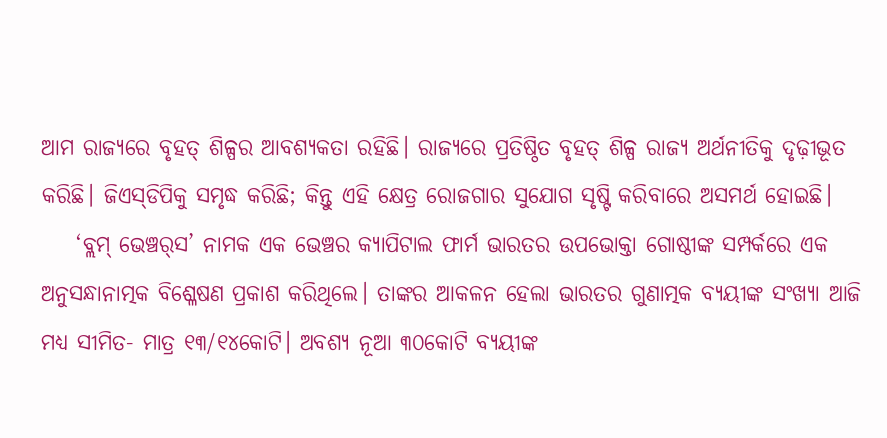ଆମ ରାଜ୍ୟରେ ବୃହତ୍‌ ଶିଳ୍ପର ଆବଶ୍ୟକତା ରହିଛି। ରାଜ୍ୟରେ ପ୍ରତିଷ୍ଠିତ ବୃହତ୍‌ ଶିଳ୍ପ ରାଜ୍ୟ ଅର୍ଥନୀତିକୁ ଦୃଢ଼ୀଭୂତ କରିଛି। ଜିଏସ୍‌ଡିପିକୁ ସମୃଦ୍ଧ କରିଛି; କିନ୍ତୁ ଏହି କ୍ଷେତ୍ର ରୋଜଗାର ସୁଯୋଗ ସୃଷ୍ଟି କରିବାରେ ଅସମର୍ଥ ହୋଇଛି।
    ‘ବ୍ଲମ୍‌ ଭେଞ୍ଚର୍‌ସ’ ନାମକ ଏକ ଭେଞ୍ଚର କ୍ୟାପିଟାଲ ଫାର୍ମ ଭାରତର ଉପଭୋକ୍ତା ଗୋଷ୍ଠୀଙ୍କ ସମ୍ପର୍କରେ ଏକ ଅନୁସନ୍ଧାନାତ୍ମକ ବିଶ୍ଳେଷଣ ପ୍ରକାଶ କରିଥିଲେ। ତାଙ୍କର ଆକଳନ ହେଲା ଭାରତର ଗୁଣାତ୍ମକ ବ୍ୟୟୀଙ୍କ ସଂଖ୍ୟା ଆଜି ମଧ୍ୟ ସୀମିତ- ମାତ୍ର ୧୩/୧୪କୋଟି। ଅବଶ୍ୟ ନୂଆ ୩୦କୋଟି ବ୍ୟୟୀଙ୍କ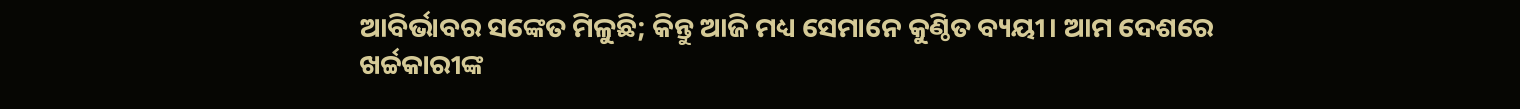ଆବିର୍ଭାବର ସଙ୍କେତ ମିଳୁଛି; କିନ୍ତୁ ଆଜି ମଧ୍ୟ ସେମାନେ କୁଣ୍ଠିତ ବ୍ୟୟୀ। ଆମ ଦେଶରେ ଖର୍ଚ୍ଚକାରୀଙ୍କ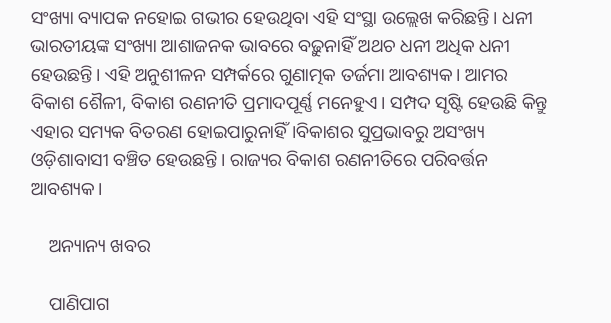ସଂଖ୍ୟା ବ୍ୟାପକ ନହୋଇ ଗଭୀର ହେଉଥିବା ଏହି ସଂସ୍ଥା ଉଲ୍ଲେଖ କରିଛନ୍ତି। ଧନୀ ଭାରତୀୟଙ୍କ ସଂଖ୍ୟା ଆଶାଜନକ ଭାବରେ ବଢ଼ୁନାହିଁ ଅଥଚ ଧନୀ ଅଧିକ ଧନୀ ହେଉଛନ୍ତି। ଏହି ଅନୁଶୀଳନ ସମ୍ପର୍କରେ ଗୁଣାତ୍ମକ ତର୍ଜମା ଆବଶ୍ୟକ। ଆମର ବିକାଶ ଶୈଳୀ, ବିକାଶ ରଣନୀତି ପ୍ରମାଦପୂର୍ଣ୍ଣ ମନେହୁଏ। ସମ୍ପଦ ସୃଷ୍ଟି ହେଉଛି କିନ୍ତୁ ଏହାର ସମ୍ୟକ ବିତରଣ ହୋଇପାରୁନାହିଁ।ବିକାଶର ସୁପ୍ରଭାବରୁ ଅସଂଖ୍ୟ ଓଡ଼ିଶାବାସୀ ବଞ୍ଚିତ ହେଉଛନ୍ତି। ରାଜ୍ୟର ବିକାଶ ରଣନୀତିରେ ପରିବର୍ତ୍ତନ ଆବଶ୍ୟକ।

    ଅନ୍ୟାନ୍ୟ ଖବର

    ପାଣିପାଗ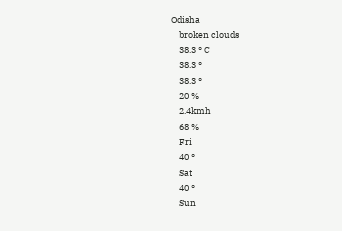Odisha
    broken clouds
    38.3 ° C
    38.3 °
    38.3 °
    20 %
    2.4kmh
    68 %
    Fri
    40 °
    Sat
    40 °
    Sun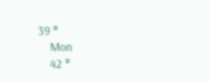39 °
    Mon
    42 °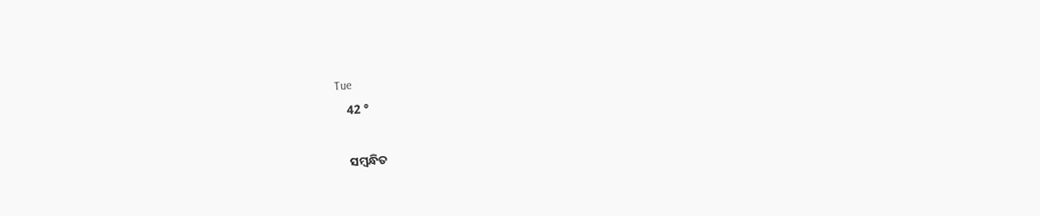Tue
    42 °

    ସମ୍ବନ୍ଧିତ